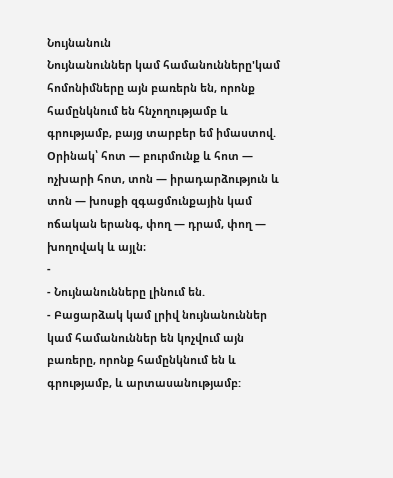Նույնանուն
Նույնանուններ կամ համանունները'կամ հոմոնիմները այն բառերն են, որոնք համընկնում են հնչողությամբ և գրությամբ, բայց տարբեր եմ իմաստով.
Oրինակ՝ հոտ — բուրմունք և հոտ — ոչխարի հոտ, տոն — իրադարձություն և տոն — խոսքի զգացմունքային կամ ոճական երանգ, փող — դրամ, փող — խողովակ և այլն։
-
- Նույնանունները լինում են.
- Բացարձակ կամ լրիվ նույնանուններ կամ համանուններ են կոչվում այն բառերը, որոնք համընկնում են և գրությամբ, և արտասանությամբ: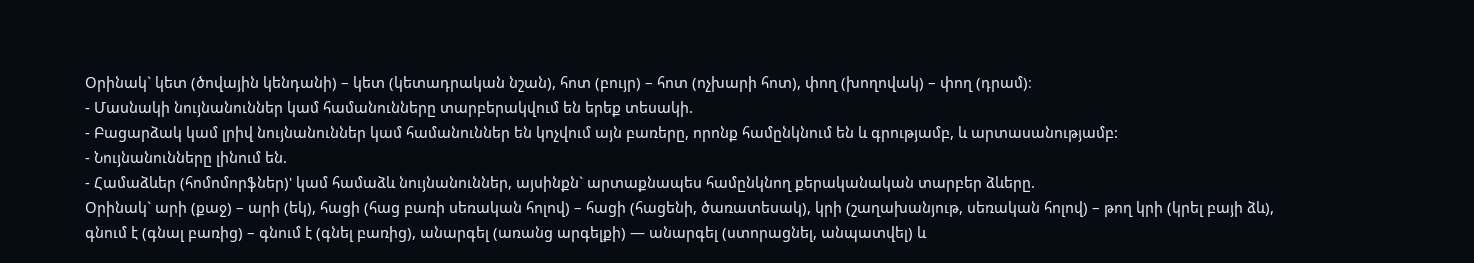Օրինակ` կետ (ծովային կենդանի) – կետ (կետադրական նշան), հոտ (բույր) – հոտ (ոչխարի հոտ), փող (խողովակ) – փող (դրամ)։
- Մասնակի նույնանուններ կամ համանունները տարբերակվում են երեք տեսակի.
- Բացարձակ կամ լրիվ նույնանուններ կամ համանուններ են կոչվում այն բառերը, որոնք համընկնում են և գրությամբ, և արտասանությամբ:
- Նույնանունները լինում են.
- Համաձևեր (հոմոմորֆներ)' կամ համաձև նույնանուններ, այսինքն` արտաքնապես համընկնող քերականական տարբեր ձևերը.
Օրինակ` արի (քաջ) – արի (եկ), հացի (հաց բառի սեռական հոլով) – հացի (հացենի, ծառատեսակ), կրի (շաղախանյութ, սեռական հոլով) – թող կրի (կրել բայի ձև), գնում է (գնալ բառից) – գնում է (գնել բառից), անարգել (առանց արգելքի) — անարգել (ստորացնել, անպատվել) և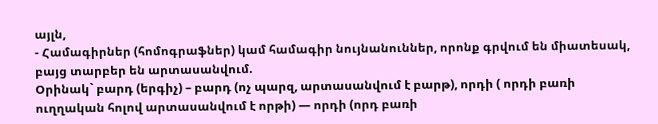այլն,
- Համագիրներ (հոմոգրաֆներ) կամ համագիր նույնանուններ, որոնք գրվում են միատեսակ, բայց տարբեր են արտասանվում.
Օրինակ` բարդ (երգիչ) – բարդ (ոչ պարզ, արտասանվում է բարթ), որդի ( որդի բառի ուղղական հոլով արտասանվում է որթի) — որդի (որդ բառի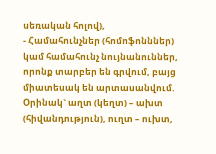սեռական հոլով),
- Համահունչներ (հոմոֆոնններ) կամ համահունչ նույնանուններ, որոնք տարբեր են գրվում, բայց միատեսակ են արտասանվում.
Օրինակ` աղտ (կեղտ) – ախտ (հիվանդություն), ուղտ – ուխտ,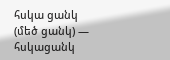հսկա ցանկ (մեծ ցանկ) — հսկացանկ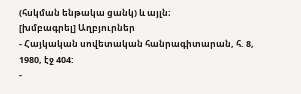(հսկման ենթակա ցանկ) և այլն։
[խմբագրել] Աղբյուրներ
- Հայկական սովետական հանրագիտարան, հ. 8, 1980, էջ 404:
-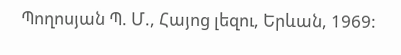Պողոսյան Պ. Մ., Հայոց լեզու, Երևան, 1969: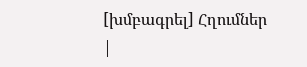[խմբագրել] Հղումներ
|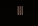|||